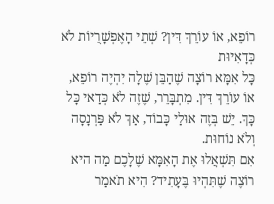רוֹפֵא, אוֹ עוֹרֵךְ דִּין? שְׁתֵי הָאֶפְשָׁרֻיוֹת לֹא כְּדָאִיוּת
כָּל אִמָּא רוֹצָה שֶׁהַבֵּן שֶׁלָה יִהְיֶה רוֹפֵא, אוֹ עוֹרֵךְ דִּין. מִתְבָּרֵר, שֶׁזֶה לֹא כְּדַאי כָּל כָּךְ. יֵשׁ בְּזֶה אוּלַי כָּבוֹד, אַךְ לֹא פַּרְנָסָה וְלֹא נוֹחוּת.
אִם תִּשְׁאֲלוּ אֶת הָאִמָּא שֶׁלָכֶם מַה היא רוֹצֶה שֶׁתִּהְיוּ בֶּעָתִיד? הִיא תֹאמַר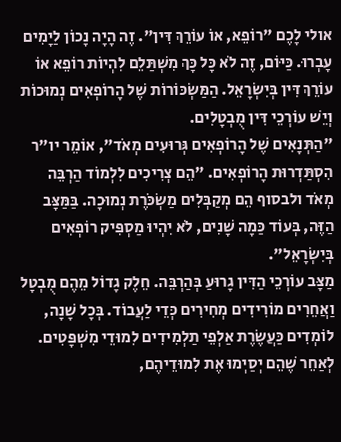אולי לָכֶם "רוֹפֵא, אוֹ עוֹרֵךְ דִּין". זֶה הָיָה נָכוֹן לַיָמִים עָבְרוּ. כַּיּוֹם, זֶה לֹא כָּל כָּךְ מִשְׁתַּלֵם לִהְיוֹת רוֹפֵא אוֹ עוֹרֵךְ דִּין בְּיִשְׂרָאֵל. הַמַּשְׂכּוֹרוֹת שֶׁל הָרוֹפְאִים נְמוּכוֹת וְיֵשׁ עוֹרְכֵי דִּין מֻבְטָלִים.
"הַתְּנָאִים שֶׁל הָרוֹפְאִים גְּרוּעִים מְאֹד", אוֹמֵר יו"ר הִסְתַּדְרוּת הָרוֹפְאִים. "הֵם צְרִיכִים לִלְמוֹד הַרְבֵּה מְאֹד ולבסוף הֵם מְקַבְּלִים מַשְׂכֹּרֶת נְמוּכָה. בַּמַּצָּב הַזֶּה, בְּעוֹד כַּמָה שָׁנִים, לֹא יִהְיוּ מַסְפִּיק רוֹפְאִים בְּיִשְׂרָאֵל".
מַצָּב עוֹרְכֵי הַדִּין גָרוּעַ בְּהַרְבֵּה. חֵלֶק גָדוֹל מֵהֶם מֻבְטָל וַאֲחֵרִים מוֹרִידִים מְחִירִים כְּדֵי לַעֲבוֹד. בְּכָל שָׁנָה, לוֹמְדִים כַּעֲשֶׂרֶת אַלְפֵי תַלְמִידִים לִמוּדֵי מִשְׁפָּטִים. לְאַחֵר שֶׁהֵם יְסַיְמוּ אֶת לִמוּדֵיהֶם,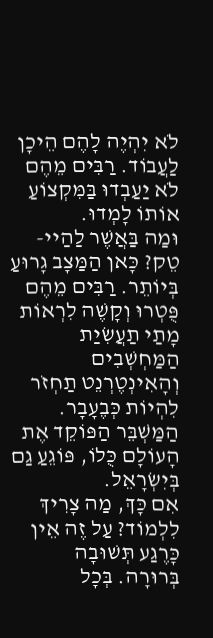לֹא יִהְיֶה לָהֶם הֵיכָן לַעֲבוֹד. רַבִּים מֵהֶם לֹא יַעַבְדוּ בַּמִּקְצוֹעַ אוֹתוֹ לָמְדוּ.
וּמַה בַּאֲשֶׁר לַהַיי-טֵק? כָּאן הַמַּצָב גָרוּעַ בְּיוֹתֵר. רַבִּים מֵהֶם פֻּטְרוּ וְקָשֶׁה לִרְאוֹת מָתַי תַעֲשִׂיַת הַמַּחְשְׁבִים וְהָאִינְטֶרְנֵט תַחְזֹר לִהְיוֹת כְּבֶעָבָר. הַמַּשְׁבֵּר הַפּוֹקֵד אֶת הָעוֹלָם כֻּלוֹ, פּוֹגֵעַ גַם בְּיִשְׂרָאֵל.
אִם כָּךְ, מַה צָרִיךְ לִלְמוֹד? עַל זֶה אֵין כָּרֶגַע תְּשׁוּבָה בְּרוּרָה. בְּכָל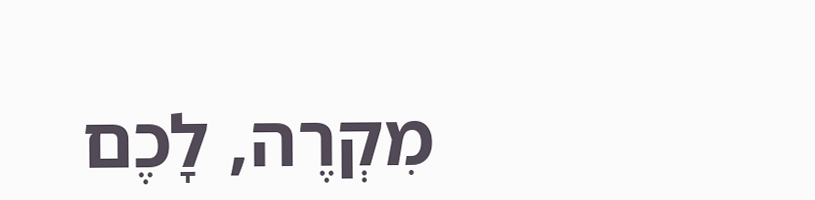מִקְרֶה, לָכֶם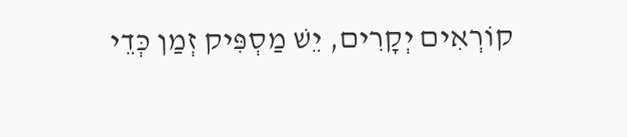קוֹרְאִים יְקָרִים, יֵשׁ מַסְפִּיק זְמַן כְּדֵי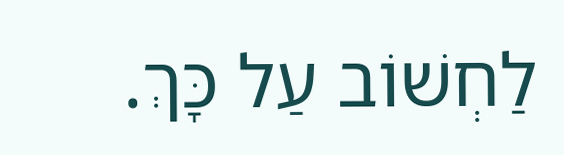לַחְשׁוֹב עַל כָּךְ.